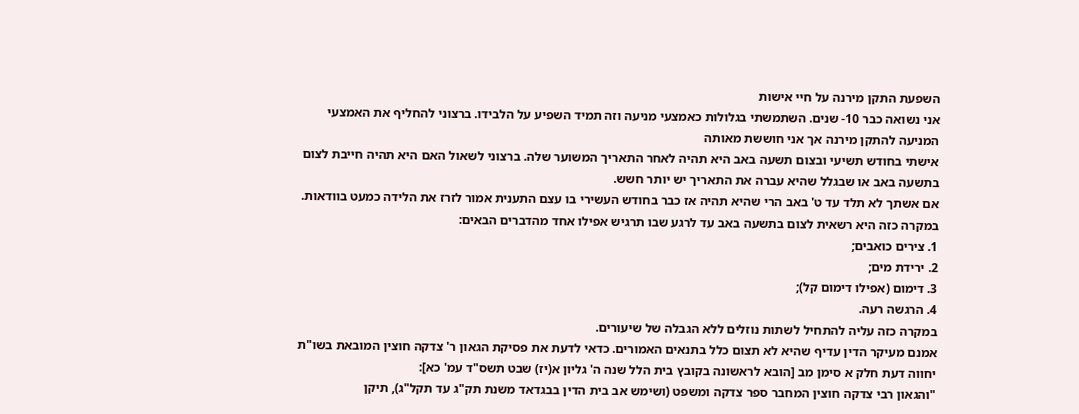השפעת התקן מירנה על חיי אישות
אני נשואה כבר 10- שנים. השתמשתי בגלולות כאמצעי מניעה וזה תמיד השפיע על הלבידו. ברצוני להחליף את האמצעי המניעה להתקן מירנה אך אני חוששת מאותה
אישתי בחודש תשיעי ובצום תשעה באב היא תהיה לאחר התאריך המשוער שלה. ברצוני לשאול האם היא תהיה חייבת לצום בתשעה באב או שבגלל שהיא עברה את התאריך יש יותר חשש.
אם אשתך לא תלד עד ט' באב הרי שהיא תהיה אז כבר בחודש העשירי בו עצם התענית אמור לזרז את הלידה כמעט בוודאות. במקרה כזה היא רשאית לצום בתשעה באב עד לרגע שבו תרגיש אפילו אחד מהדברים הבאים:
1. צירים כואבים;
2. ירידת מים;
3. דימום (אפילו דימום קל);
4. הרגשה רעה.
במקרה כזה עליה להתחיל לשתות נוזלים ללא הגבלה של שיעורים.
אמנם מעיקר הדין עדיף שהיא לא תצום כלל בתנאים האמורים. כדאי לדעת את פסיקת הגאון ר' צדקה חוצין המובאת בשו"ת יחווה דעת חלק א סימן מב [הובא לראשונה בקובץ בית הלל שנה ה' גליון א(יז) שבט תשס"ד עמ' כא]:
"והגאון רבי צדקה חוצין המחבר ספר צדקה ומשפט (ושימש אב בית הדין בבגדאד משנת תק"ג עד תקל"ג), תיקן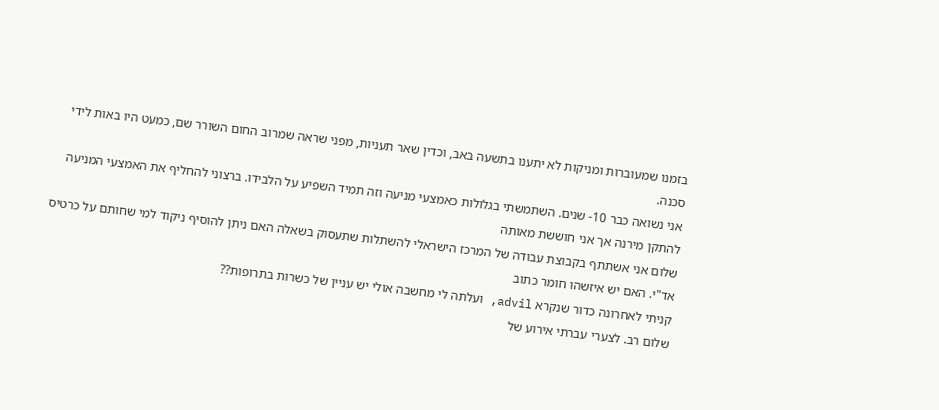בזמנו שמעוברות ומניקות לא יתענו בתשעה באב, וכדין שאר תעניות, מפני שראה שמרוב החום השורר שם, כמעט היו באות לידי סכנה.
אני נשואה כבר 10- שנים. השתמשתי בגלולות כאמצעי מניעה וזה תמיד השפיע על הלבידו. ברצוני להחליף את האמצעי המניעה להתקן מירנה אך אני חוששת מאותה
שלום אני אשתתף בקבוצת עבודה של המרכז הישראלי להשתלות שתעסוק בשאלה האם ניתן להוסיף ניקוד למי שחותם על כרטיס אד"י. האם יש איזשהו חומר כתוב
קניתי לאחרונה כדור שנקרא advil, ועלתה לי מחשבה אולי יש עניין של כשרות בתרופות??
שלום רב. לצערי עברתי אירוע של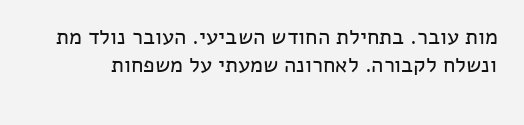מות עובר. בתחילת החודש השביעי. העובר נולד מת ונשלח לקבורה. לאחרונה שמעתי על משפחות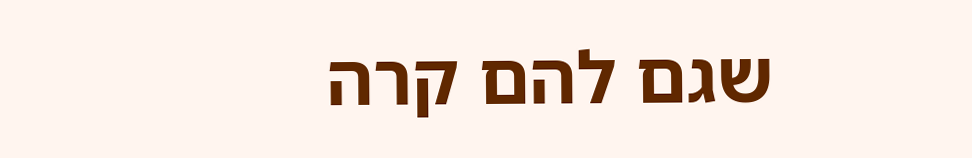שגם להם קרה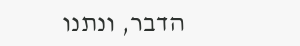הדבר, ונתנו